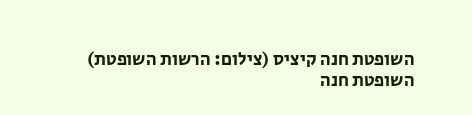השופטת חנה קיציס (צילום: הרשות השופטת)
השופטת חנה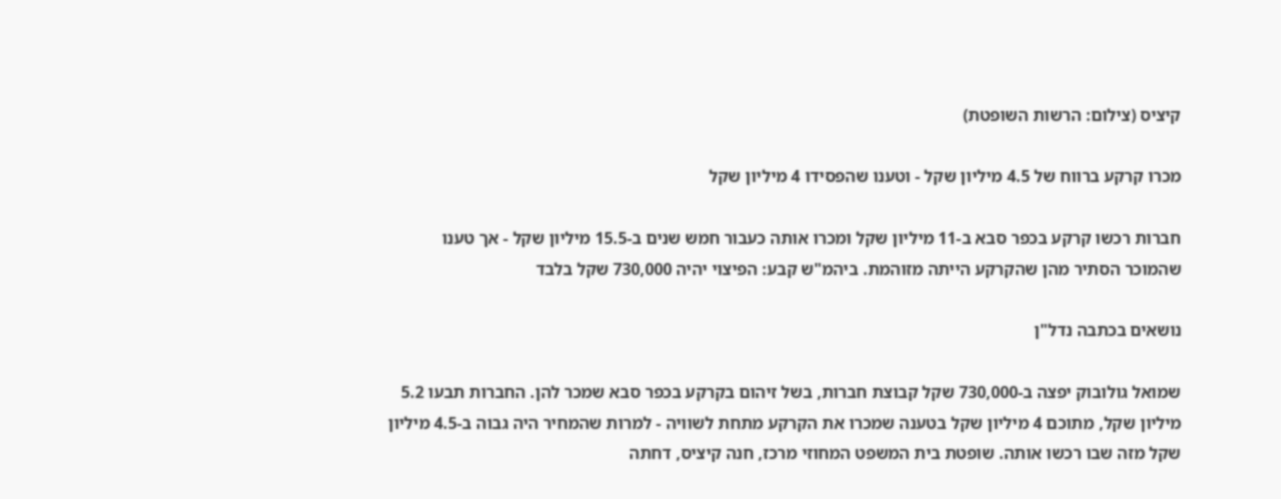קיציס (צילום: הרשות השופטת)

מכרו קרקע ברווח של 4.5 מיליון שקל - וטענו שהפסידו 4 מיליון שקל

חברות רכשו קרקע בכפר סבא ב-11 מיליון שקל ומכרו אותה כעבור חמש שנים ב-15.5 מיליון שקל - אך טענו שהמוכר הסתיר מהן שהקרקע הייתה מזוהמת. ביהמ"ש קבע: הפיצוי יהיה 730,000 שקל בלבד

נושאים בכתבה נדל"ן

שמואל גולובוק יפצה ב-730,000 שקל קבוצת חברות, בשל זיהום בקרקע בכפר סבא שמכר להן. החברות תבעו 5.2 מיליון שקל, מתוכם 4 מיליון שקל בטענה שמכרו את הקרקע מתחת לשוויה - למרות שהמחיר היה גבוה ב-4.5 מיליון שקל מזה שבו רכשו אותה. שופטת בית המשפט המחוזי מרכז, חנה קיציס, דחתה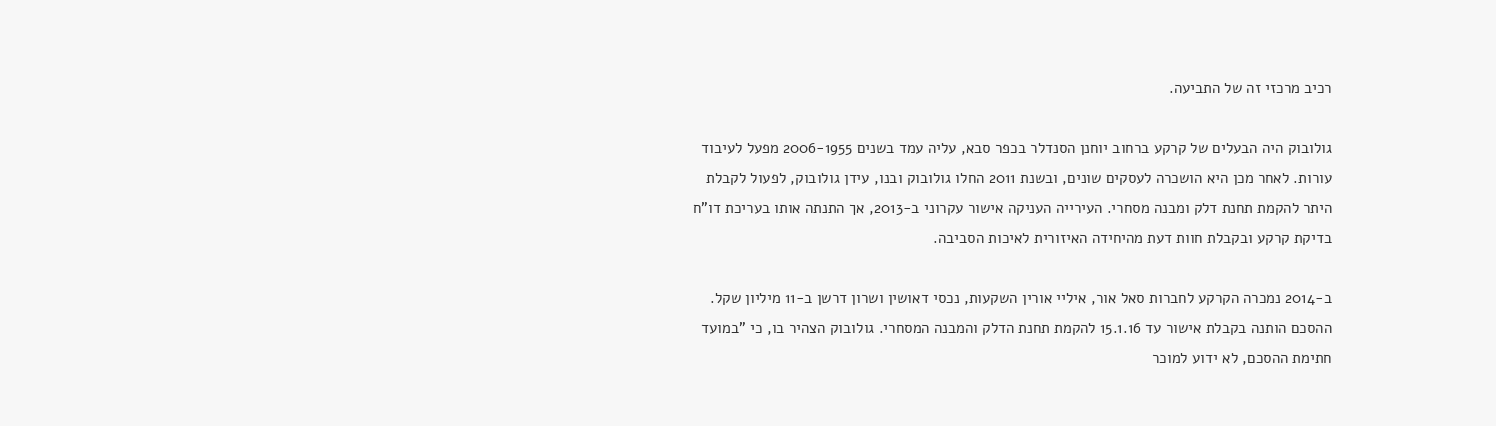רכיב מרכזי זה של התביעה.

גולובוק היה הבעלים של קרקע ברחוב יוחנן הסנדלר בכפר סבא, עליה עמד בשנים 2006-1955 מפעל לעיבוד עורות. לאחר מכן היא הושכרה לעסקים שונים, ובשנת 2011 החלו גולובוק ובנו, עידן גולובוק, לפעול לקבלת היתר להקמת תחנת דלק ומבנה מסחרי. העירייה העניקה אישור עקרוני ב-2013, אך התנתה אותו בעריכת דו"ח בדיקת קרקע ובקבלת חוות דעת מהיחידה האיזורית לאיכות הסביבה.

ב-2014 נמכרה הקרקע לחברות סאל אור, איליי אורין השקעות, נכסי דאושין ושרון דרשן ב-11 מיליון שקל. ההסכם הותנה בקבלת אישור עד 15.1.16 להקמת תחנת הדלק והמבנה המסחרי. גולובוק הצהיר בו, כי "במועד חתימת ההסכם, לא ידוע למוכר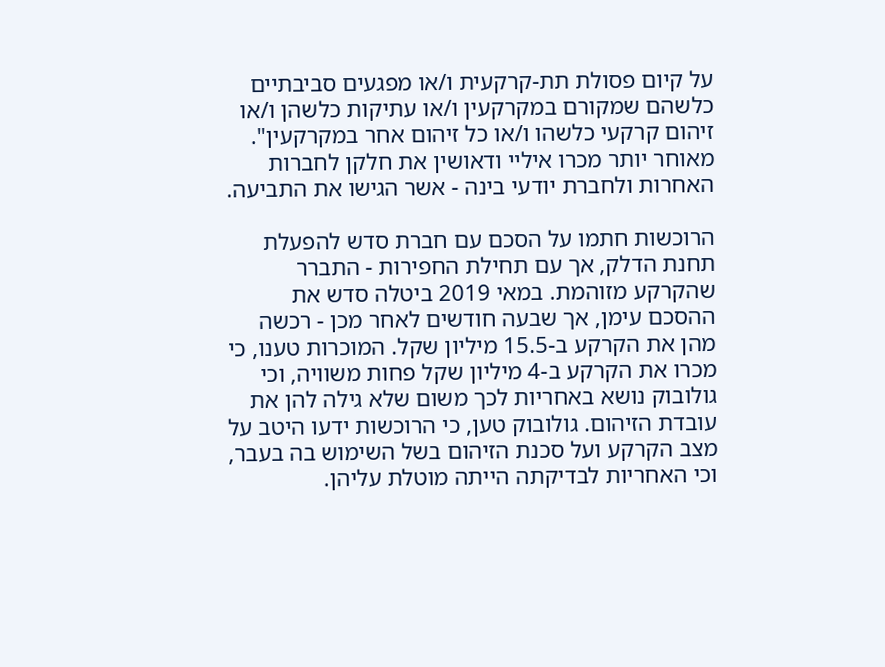על קיום פסולת תת-קרקעית ו/או מפגעים סביבתיים כלשהם שמקורם במקרקעין ו/או עתיקות כלשהן ו/או זיהום קרקעי כלשהו ו/או כל זיהום אחר במקרקעין". מאוחר יותר מכרו איליי ודאושין את חלקן לחברות האחרות ולחברת יודעי בינה - אשר הגישו את התביעה.

הרוכשות חתמו על הסכם עם חברת סדש להפעלת תחנת הדלק, אך עם תחילת החפירות - התברר שהקרקע מזוהמת. במאי 2019 ביטלה סדש את ההסכם עימן, אך שבעה חודשים לאחר מכן - רכשה מהן את הקרקע ב-15.5 מיליון שקל. המוכרות טענו, כי מכרו את הקרקע ב-4 מיליון שקל פחות משוויה, וכי גולובוק נושא באחריות לכך משום שלא גילה להן את עובדת הזיהום. גולובוק טען, כי הרוכשות ידעו היטב על מצב הקרקע ועל סכנת הזיהום בשל השימוש בה בעבר, וכי האחריות לבדיקתה הייתה מוטלת עליהן.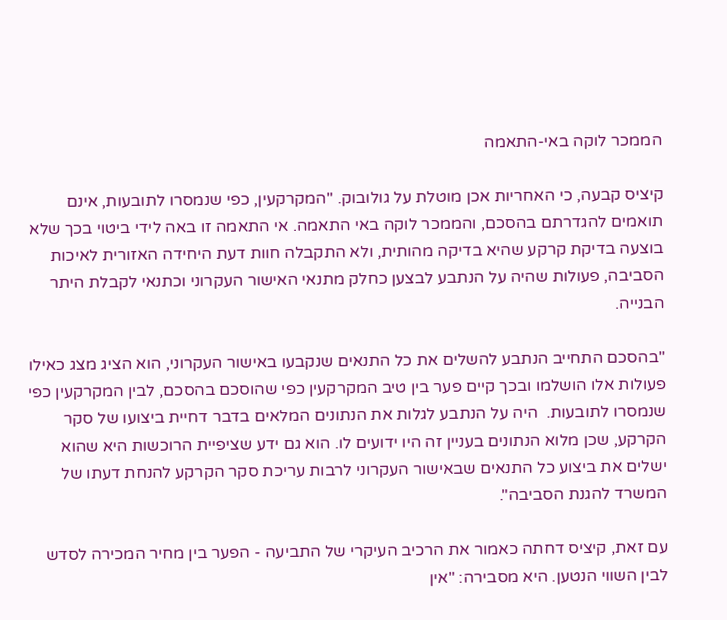הממכר לוקה באי-התאמה

קיציס קבעה, כי האחריות אכן מוטלת על גולובוק. "המקרקעין, כפי שנמסרו לתובעות, אינם תואמים להגדרתם בהסכם, והממכר לוקה באי התאמה. אי התאמה זו באה לידי ביטוי בכך שלא בוצעה בדיקת קרקע שהיא בדיקה מהותית, ולא התקבלה חוות דעת היחידה האזורית לאיכות הסביבה, פעולות שהיה על הנתבע לבצען כחלק מתנאי האישור העקרוני וכתנאי לקבלת היתר הבנייה.

"בהסכם התחייב הנתבע להשלים את כל התנאים שנקבעו באישור העקרוני, הוא הציג מצג כאילו פעולות אלו הושלמו ובכך קיים פער בין טיב המקרקעין כפי שהוסכם בהסכם, לבין המקרקעין כפי שנמסרו לתובעות.  היה על הנתבע לגלות את הנתונים המלאים בדבר דחיית ביצועו של סקר הקרקע, שכן מלוא הנתונים בעניין זה היו ידועים לו. הוא גם ידע שציפיית הרוכשות היא שהוא ישלים את ביצוע כל התנאים שבאישור העקרוני לרבות עריכת סקר הקרקע להנחת דעתו של המשרד להגנת הסביבה".

עם זאת, קיציס דחתה כאמור את הרכיב העיקרי של התביעה - הפער בין מחיר המכירה לסדש לבין השווי הנטען. היא מסבירה: "אין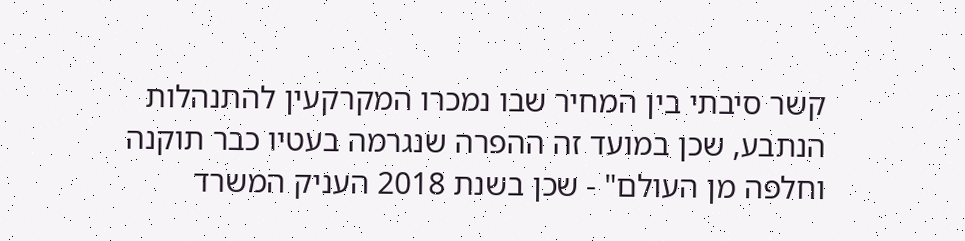קשר סיבתי בין המחיר שבו נמכרו המקרקעין להתנהלות הנתבע, שכן במועד זה ההפרה שנגרמה בעטיו כבר תוקנה וחלפה מן העולם" - שכן בשנת 2018 העניק המשרד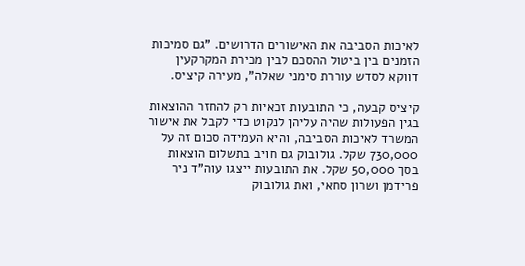לאיכות הסביבה את האישורים הדרושים. "גם סמיכות הזמנים בין ביטול ההסכם לבין מכירת המקרקעין דווקא לסדש עוררת סימני שאלה", מעירה קיציס.

קיציס קבעה, כי התובעות זכאיות רק להחזר ההוצאות בגין הפעולות שהיה עליהן לנקוט כדי לקבל את אישור המשרד לאיכות הסביבה, והיא העמידה סכום זה על 730,000 שקל. גולובוק גם חויב בתשלום הוצאות בסך 50,000 שקל. את התובעות ייצגו עוה"ד ניר פרידמן ושרון סחאי, ואת גולובוק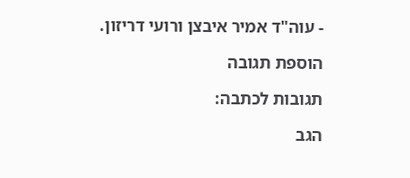- עוה"ד אמיר איבצן ורועי דריזון.

הוספת תגובה

תגובות לכתבה:

הגב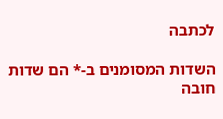לכתבה

השדות המסומנים ב-* הם שדות חובה